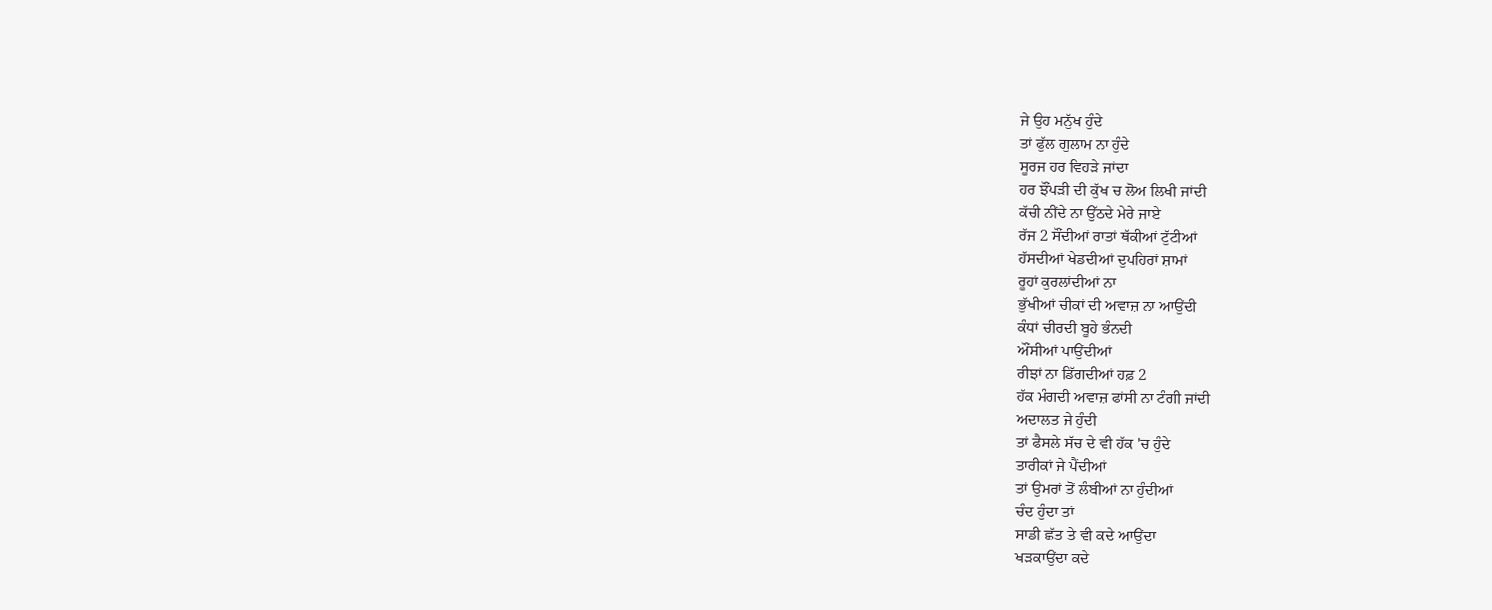ਜੇ ਉਹ ਮਨੁੱਖ ਹੁੰਦੇ
ਤਾਂ ਫੁੱਲ ਗੁਲਾਮ ਨਾ ਹੁੰਦੇ
ਸੂਰਜ ਹਰ ਵਿਹੜੇ ਜਾਂਦਾ
ਹਰ ਝੌਂਪੜੀ ਦੀ ਕੁੱਖ ਚ ਲੋਅ ਲਿਖੀ ਜਾਂਦੀ
ਕੱਚੀ ਨੀਂਦੇ ਨਾ ਉੱਠਦੇ ਮੇਰੇ ਜਾਏ
ਰੱਜ 2 ਸੌਂਦੀਆਂ ਰਾਤਾਂ ਥੱਕੀਆਂ ਟੁੱਟੀਆਂ
ਹੱਸਦੀਆਂ ਖੇਡਦੀਆਂ ਦੁਪਹਿਰਾਂ ਸ਼ਾਮਾਂ
ਰੂਹਾਂ ਕੁਰਲਾਂਦੀਆਂ ਨਾ
ਭੁੱਖੀਆਂ ਚੀਕਾਂ ਦੀ ਅਵਾਜ਼ ਨਾ ਆਉਂਦੀ
ਕੰਧਾਂ ਚੀਰਦੀ ਬੂਹੇ ਭੰਨਦੀ
ਔਂਸੀਆਂ ਪਾਉਂਦੀਆਂ
ਰੀਝਾਂ ਨਾ ਡਿੱਗਦੀਆਂ ਹਫ਼ 2
ਹੱਕ ਮੰਗਦੀ ਅਵਾਜ਼ ਫਾਂਸੀ ਨਾ ਟੰਗੀ ਜਾਂਦੀ
ਅਦਾਲਤ ਜੇ ਹੁੰਦੀ
ਤਾਂ ਫੈਸਲੇ ਸੱਚ ਦੇ ਵੀ ਹੱਕ 'ਚ ਹੁੰਦੇ
ਤਾਰੀਕਾਂ ਜੇ ਪੈਂਦੀਆਂ
ਤਾਂ ਉਮਰਾਂ ਤੋਂ ਲੰਬੀਆਂ ਨਾ ਹੁੰਦੀਆਂ
ਚੰਦ ਹੁੰਦਾ ਤਾਂ
ਸਾਡੀ ਛੱਤ ਤੇ ਵੀ ਕਦੇ ਆਉਂਦਾ
ਖੜਕਾਉਂਦਾ ਕਦੇ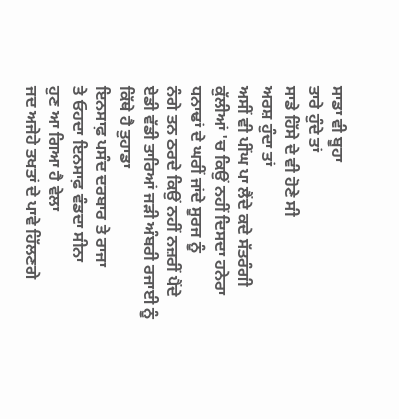ਸਾਡਾ ਵੀ ਬੂਹਾ
ਤਾਰੇ ਹੁੰਦੇ ਤਾਂ
ਸਾਡੇ ਹਿੱਸੇ ਦੇ ਵੀ ਹੋਣੇ ਸੀ
ਅਰਸ਼ ਹੁੰਦਾ ਤਾਂ
ਅਸੀਂ ਵੀ ਪੀਂਘ ਪਾ ਲੈਂਦੇ ਕਦੇ ਸੱਤਰੰਗੀ
ਕੁੱਲੀਆਂ 'ਚ ਕਿਉਂ ਨਹੀਂ ਦਿਸਦਾ ਹਨੇਰਾ
ਧਨਾਢਾਂ ਦੇ ਘਰੀਂ ਜਾਂਦੇ ਸੂਰਜ ਨੂੰ
ਨੰਗੇ ਤਨ ਠਰਦੇ ਕਿਉਂ ਨਹੀਂ ਨਜ਼ਰੀਂ ਪੈਂਦੇ
ਏਡੀ ਵੱਡੀ ਤਾਰਿਆਂ ਜੜੀ ਅੰਬਰੀ ਰਜਾਈ ਨੂੰ
ਕਿੱਥੇ ਹੈ ਤੁਹਾਡਾ
ਇਨਸਾਫ਼ ਪਸੰਦ ਦਰਬਾਰ ਤੇ ਰਾਜਾ
ਤੇ ਓਹਦਾ ਇਨਸਾਫ਼ ਵੰਡਦਾ ਸੀਨਾ
ਹੁਣ ਆ ਗਿਆ ਹੈ ਵੇਲਾ
ਜਦ ਅਜੇਹੇ ਤਖਤਾਂ ਦੇ ਪਾਵੇ ਹਿੱਲਣਗੇ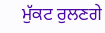ਮੁੱਕਟ ਰੁਲਣਗੇ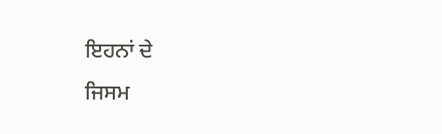ਇਹਨਾਂ ਦੇ
ਜਿਸਮ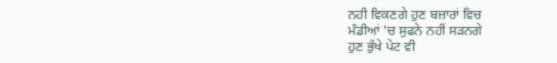ਨਹੀ ਵਿਕਣਗੇ ਹੁਣ ਬਜ਼ਾਰਾਂ ਵਿਚ
ਮੰਡੀਆਂ 'ਚ ਸੁਫਨੇ ਨਹੀਂ ਸੜਨਗੇ
ਹੁਣ ਭੁੱਖੇ ਪੇਟ ਵੀ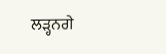ਲੜ੍ਹਨਗੇ